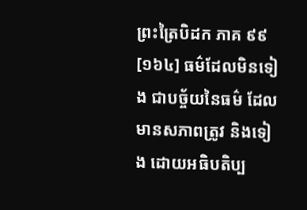ព្រះត្រៃបិដក ភាគ ៩៩
[១៦៤] ធម៌ដែលមិនទៀង ជាបច្ច័យនៃធម៌ ដែលមានសភាពត្រូវ និងទៀង ដោយអធិបតិប្ប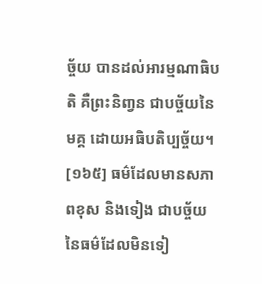ច្ច័យ បានដល់អារម្មណាធិបតិ គឺព្រះនិពា្វន ជាបច្ច័យនៃមគ្គ ដោយអធិបតិប្បច្ច័យ។
[១៦៥] ធម៌ដែលមានសភាពខុស និងទៀង ជាបច្ច័យនៃធម៌ដែលមិនទៀ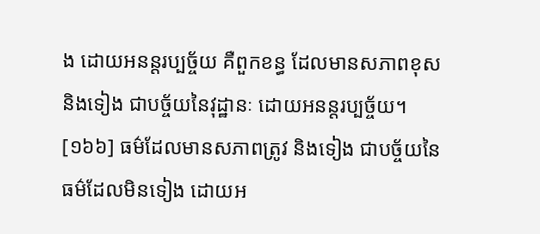ង ដោយអនន្តរប្បច្ច័យ គឺពួកខន្ធ ដែលមានសភាពខុស និងទៀង ជាបច្ច័យនៃវុដ្ឋានៈ ដោយអនន្តរប្បច្ច័យ។
[១៦៦] ធម៌ដែលមានសភាពត្រូវ និងទៀង ជាបច្ច័យនៃធម៌ដែលមិនទៀង ដោយអ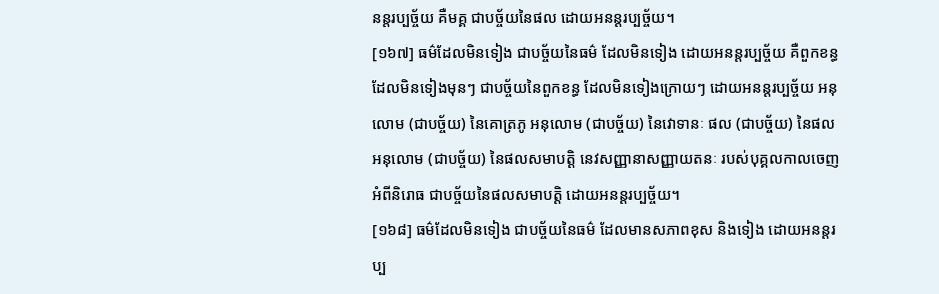នន្តរប្បច្ច័យ គឺមគ្គ ជាបច្ច័យនៃផល ដោយអនន្តរប្បច្ច័យ។
[១៦៧] ធម៌ដែលមិនទៀង ជាបច្ច័យនៃធម៌ ដែលមិនទៀង ដោយអនន្តរប្បច្ច័យ គឺពួកខន្ធដែលមិនទៀងមុនៗ ជាបច្ច័យនៃពួកខន្ធ ដែលមិនទៀងក្រោយៗ ដោយអនន្តរប្បច្ច័យ អនុលោម (ជាបច្ច័យ) នៃគោត្រភូ អនុលោម (ជាបច្ច័យ) នៃវោទានៈ ផល (ជាបច្ច័យ) នៃផល អនុលោម (ជាបច្ច័យ) នៃផលសមាបត្តិ នេវសញ្ញានាសញ្ញាយតនៈ របស់បុគ្គលកាលចេញអំពីនិរោធ ជាបច្ច័យនៃផលសមាបត្តិ ដោយអនន្តរប្បច្ច័យ។
[១៦៨] ធម៌ដែលមិនទៀង ជាបច្ច័យនៃធម៌ ដែលមានសភាពខុស និងទៀង ដោយអនន្តរប្ប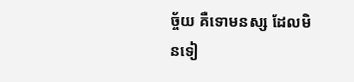ច្ច័យ គឺទោមនស្ស ដែលមិនទៀ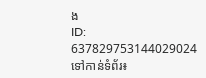ង
ID: 637829753144029024
ទៅកាន់ទំព័រ៖